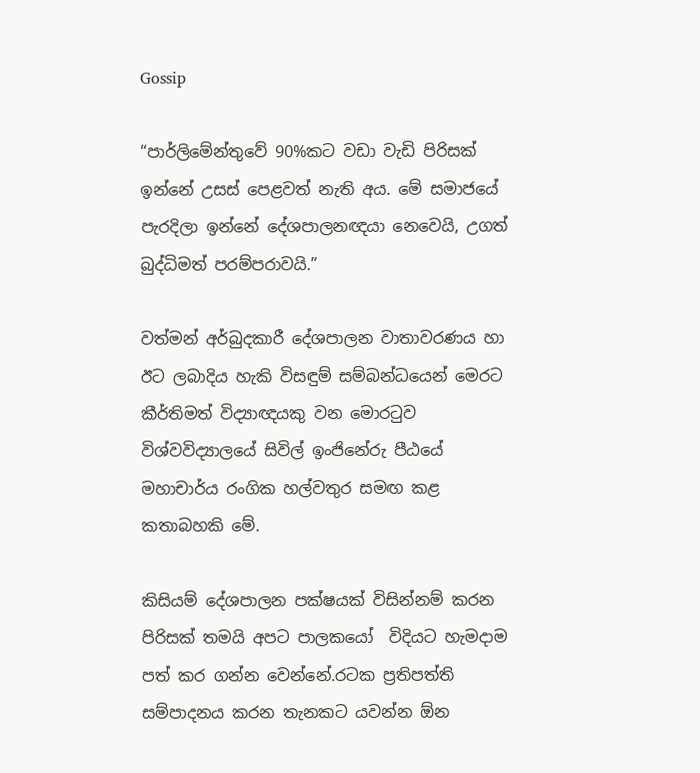Gossip

“පාර්ලිමේන්තුවේ 90%කට වඩා වැඩි පිරිසක් ඉන්නේ උසස් පෙළවත් නැති අය. මේ සමාජයේ පැරදිලා ඉන්නේ දේශපාලනඥයා නෙවෙයි, උගත් බුද්ධිමත් පරම්පරාවයි.”

වත්මන් අර්බුදකාරී දේශපාලන වාතාවරණය හා ඊට ලබාදිය හැකි විසඳුම් සම්බන්ධයෙන් මෙරට කීර්තිමත් විද්‍යාඥයකු වන මොරටුව විශ්වවිද්‍යාලයේ සිවිල් ඉංජිනේරු පීඨයේ මහාචාර්ය රංගික හල්වතුර සමඟ කළ කතාබහකි මේ.

කිසියම් දේශපාලන පක්ෂයක් විසින්නම් කරන පිරිසක් තමයි අපට පාලකයෝ  විදියට හැමදාම පත් කර ගන්න වෙන්නේ.රටක ප්‍රතිපත්ති සම්පාදනය කරන තැනකට යවන්න ඕන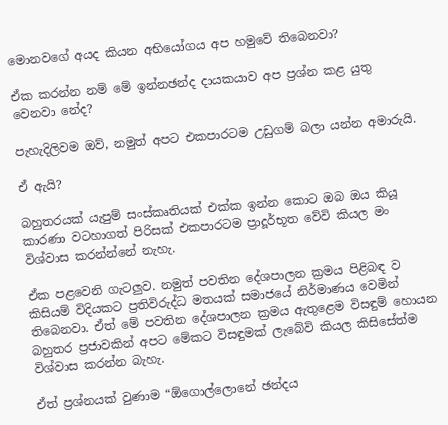මොනවගේ අයද කියන අභියෝගය අප හමුවේ තිබෙනවා?

ඒක කරන්න නම් මේ ඉන්නඡන්ද දායකයාව අප ප්‍රශ්න කළ යුතු වෙනවා නේද?

පැහැදිලිවම ඔව්, නමුත් අපට එකපාරටම උඩුගම් බලා යන්න අමාරුයි.

ඒ ඇයි?

බහුතරයක් යැපුම් සංස්කෘතියක් එක්ක ඉන්න කොට ඔබ ඔය කියූ කාරණා වටහාගත් පිරිසක් එකපාරටම ප්‍රාදූර්භූත වේවි කියල මං විශ්වාස කරන්න්නේ නැහැ.

ඒක පළවෙනි ගැටලුව. නමුත් පවතින දේශපාලන ක්‍රමය පිළිබඳ ව කිසියම් විදියකට ප්‍රතිවිරුද්ධ මතයක් සමාජයේ නිර්මාණය වෙමින් තිබෙනවා. ඒත් මේ පවතින දේශපාලන ක්‍රමය ඇතුළෙම විසඳුම් හොයන බහුතර ප්‍රජාවකින් අපට මේකට විසඳුමක් ලැබේවි කියල කිසිසේත්ම විශ්වාස කරන්න බැහැ.

ඒත් ප්‍රශ්නයක් වුණාම “ඕගොල්ලොනේ ඡන්දය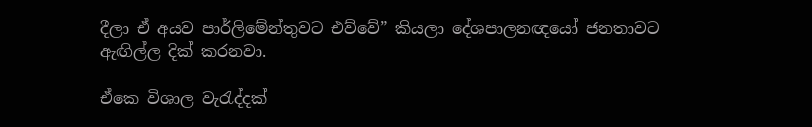දීලා ඒ අයව පාර්ලිමේන්තුවට එව්වේ” කියලා දේශපාලනඥයෝ ජනතාවට ඇඟිල්ල දික් කරනවා.

ඒකෙ විශාල වැරැද්දක්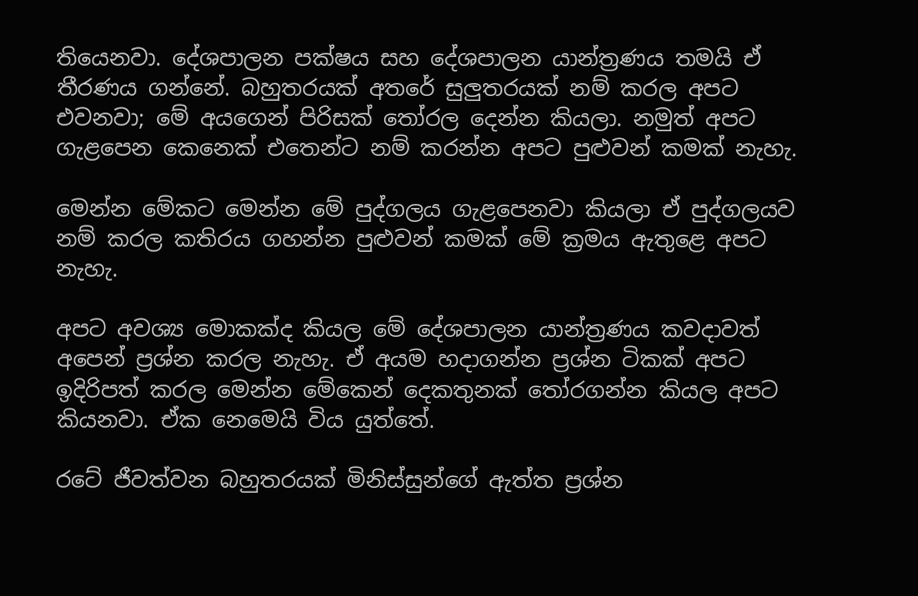තියෙනවා. දේශපාලන පක්ෂය සහ දේශපාලන යාන්ත්‍රණය තමයි ඒ තීරණය ගන්නේ. බහුතරයක් අතරේ සුලුතරයක් නම් කරල අපට එවනවා; මේ අයගෙන් පිරිසක් තෝරල දෙන්න කියලා. නමුත් අපට ගැළපෙන කෙනෙක් එතෙන්ට නම් කරන්න අපට පුළුවන් කමක් නැහැ.

මෙන්න මේකට මෙන්න මේ පුද්ගලය ගැළපෙනවා කියලා ඒ පුද්ගලයව නම් කරල කතිරය ගහන්න පුළුවන් කමක් මේ ක්‍රමය ඇතුළෙ අපට නැහැ.

අපට අවශ්‍ය මොකක්ද කියල මේ දේශපාලන යාන්ත්‍රණය කවදාවත් අපෙන් ප්‍රශ්න කරල නැහැ. ඒ අයම හදාගන්න ප්‍රශ්න ටිකක් අපට ඉදිරිපත් කරල මෙන්න මේකෙන් දෙකතුනක් තෝරගන්න කියල අපට කියනවා. ඒක නෙමෙයි විය යුත්තේ.

රටේ ජීවත්වන බහුතරයක් මිනිස්සුන්ගේ ඇත්ත ප්‍රශ්න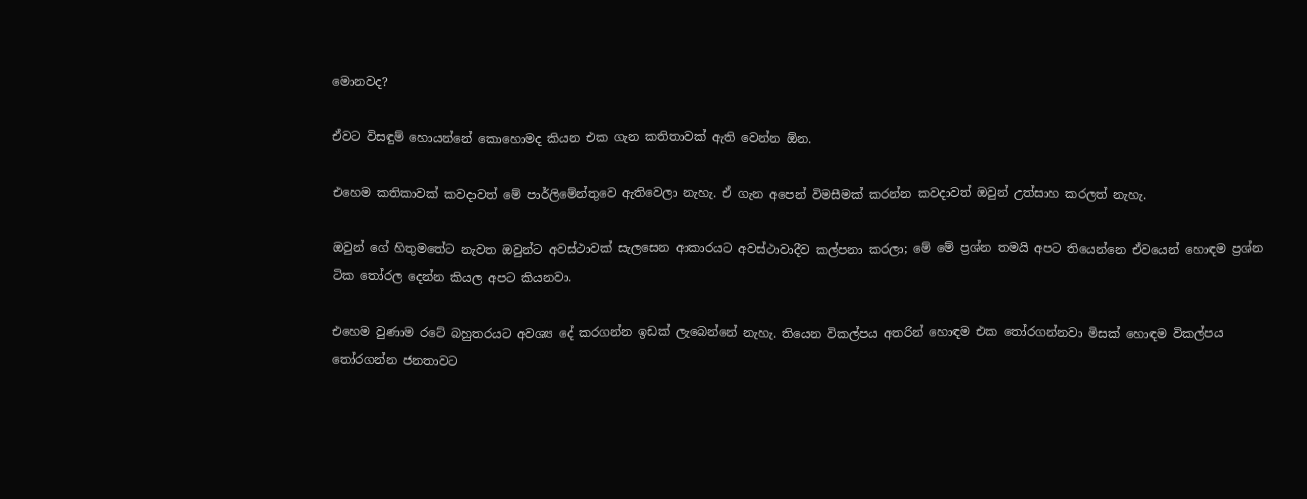මොනවද?

ඒවට විසඳුම් හොයන්නේ කොහොමද කියන එක ගැන කතිතාවක් ඇති වෙන්න ඕන.

එහෙම කතිකාවක් කවදාවත් මේ පාර්ලිමේන්තුවෙ ඇතිවෙලා නැහැ. ඒ ගැන අපෙන් විමසීමක් කරන්න කවදාවත් ඔවුන් උත්සාහ කරලත් නැහැ.

ඔවුන් ගේ හිතුමතේට නැවත ඔවුන්ට අවස්ථාවක් සැලසෙන ආකාරයට අවස්ථාවාදීව කල්පනා කරලා; මේ මේ ප්‍රශ්න තමයි අපට තියෙන්නෙ ඒවයෙන් හොඳම ප්‍රශ්න ටික තෝරල දෙන්න කියල අපට කියනවා.

එහෙම වුණාම රටේ බහුතරයට අවශ්‍ය දේ කරගන්න ඉඩක් ලැබෙන්නේ නැහැ. තියෙන විකල්පය අතරින් හොඳම එක තෝරගන්නවා මිසක් හොඳම විකල්පය තෝරගන්න ජනතාවට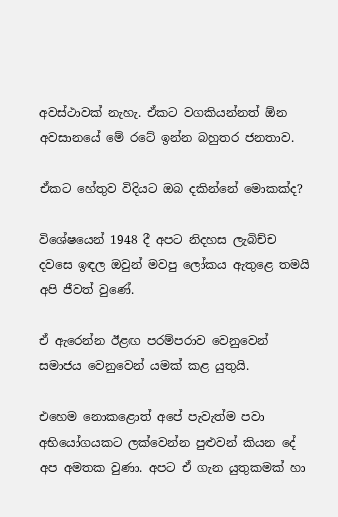අවස්ථාවක් නැහැ. ඒකට වගකියන්නත් ඕන අවසානයේ මේ රටේ ඉන්න බහුතර ජනතාව.

ඒකට හේතුව විදියට ඔබ දකින්නේ මොකක්ද?

විශේෂයෙන් 1948 දී අපට නිදහස ලැබිච්ච දවසෙ ඉඳල ඔවුන් මවපු ලෝකය ඇතුළෙ තමයි අපි ජීවත් වුණේ.

ඒ ඇරෙන්න ඊළඟ පරම්පරාව වෙනුවෙන් සමාජය වෙනුවෙන් යමක් කළ යුතුයි.

එහෙම නොකළොත් අපේ පැවැත්ම පවා අභියෝගයකට ලක්වෙන්න පුළුවන් කියන දේ අප අමතක වුණා. අපට ඒ ගැන යුතුකමක් හා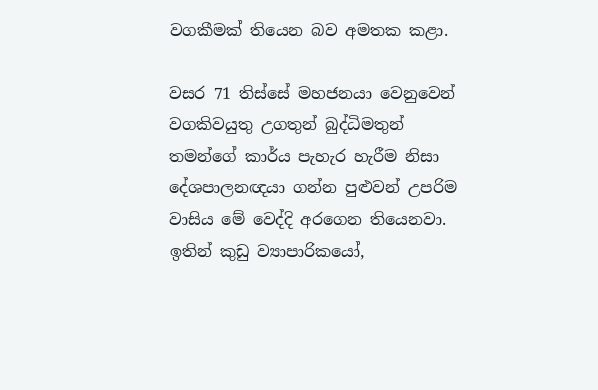වගකීමක් තියෙන බව අමතක කළා.

වසර 71 තිස්සේ මහජනයා වෙනුවෙන් වගකිවයුතු උගතුන් බුද්ධිමතුන් තමන්ගේ කාර්ය පැහැර හැරීම නිසා දේශපාලනඥයා ගන්න පුළුවන් උපරිම වාසිය මේ වෙද්දි අරගෙන තියෙනවා. ඉතින් කුඩු ව්‍යාපාරිකයෝ,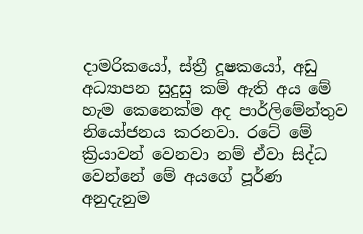දාමරිකයෝ, ස්ත්‍රී දූෂකයෝ, අඩු අධ්‍යාපන සුදුසු කම් ඇති අය මේ හැම කෙනෙක්ම අද පාර්ලිමේන්තුව නියෝජනය කරනවා. රටේ මේ ක්‍රියාවන් වෙනවා නම් ඒවා සිද්ධ වෙන්නේ මේ අයගේ පූර්ණ අනුදැනුම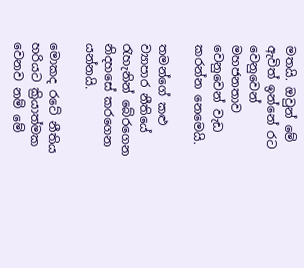මතයි. ඔවුන් මේ ඇවිත් ඉන්නේ රට වෙනුවෙන් මහජනතාව වෙනුවෙන් වැඩ කරන්න නෙමෙයි.

තමන්ගේ කළු ව්‍යාපාර නීතියේ රැහැනින් බේරගෙන නිදහසේ කරගෙන යන්නයි.

මොකද රටේ නීතිය හරියට ක්‍රියාත්මක වෙනව නම් මේ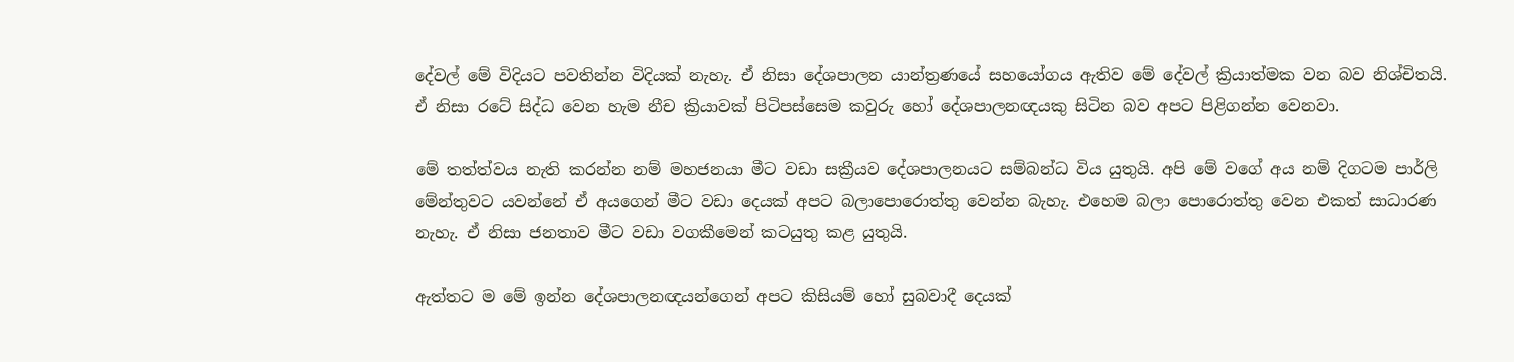දේවල් මේ විදියට පවතින්න විදියක් නැහැ. ඒ නිසා දේශපාලන යාන්ත්‍රණයේ සහයෝගය ඇතිව මේ දේවල් ක්‍රියාත්මක වන බව නිශ්චිතයි. ඒ නිසා රටේ සිද්ධ වෙන හැම නීච ක්‍රියාවක් පිටිපස්සෙම කවුරු හෝ දේශපාලනඥයකු සිටින බව අපට පිළිගන්න වෙනවා.

මේ තත්ත්වය නැති කරන්න නම් මහජනයා මීට වඩා සක්‍රීයව දේශපාලනයට සම්බන්ධ විය යුතුයි. අපි මේ වගේ අය නම් දිගටම පාර්ලි මේන්තුවට යවන්නේ ඒ අයගෙන් මීට වඩා දෙයක් අපට බලාපොරොත්තු වෙන්න බැහැ. එහෙම බලා පොරොත්තු වෙන එකත් සාධාරණ නැහැ. ඒ නිසා ජනතාව මීට වඩා වගකීමෙන් කටයුතු කළ යුතුයි.

ඇත්තට ම මේ ඉන්න දේශපාලනඥයන්ගෙන් අපට කිසියම් හෝ සුබවාදී දෙයක්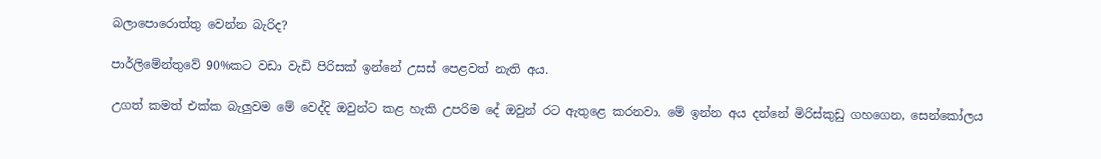බලාපොරොත්තු වෙන්න බැරිද?

පාර්ලිමේන්තුවේ 90%කට වඩා වැඩි පිරිසක් ඉන්නේ උසස් පෙළවත් නැති අය.

උගත් කමත් එක්ක බැලුවම මේ වෙද්දි ඔවුන්ට කළ හැකි උපරිම දේ ඔවුන් රට ඇතුළෙ කරනවා. මේ ඉන්න අය දන්නේ මිරිස්කුඩු ගහගෙන, සෙන්කෝලය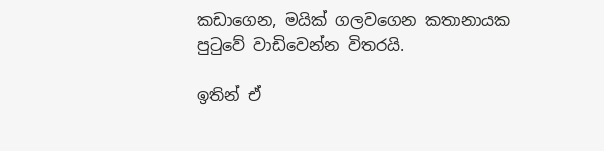කඩාගෙන, මයික් ගලවගෙන කතානායක පුටුවේ වාඩිවෙන්න විතරයි.

ඉතින් ඒ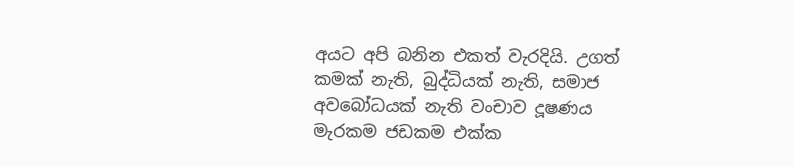අයට අපි බනින එකත් වැරදියි. උගත් කමක් නැති, බුද්ධියක් නැති, සමාජ අවබෝධයක් නැති වංචාව දූෂණය මැරකම ජඩකම එක්ක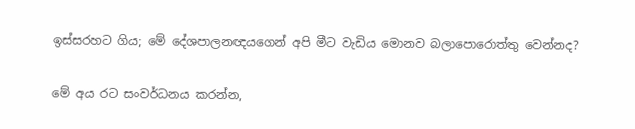ඉස්සරහට ගිය; මේ දේශපාලනඥයගෙන් අපි මීට වැඩිය මොනව බලාපොරොත්තු වෙන්නද?

මේ අය රට සංවර්ධනය කරන්න,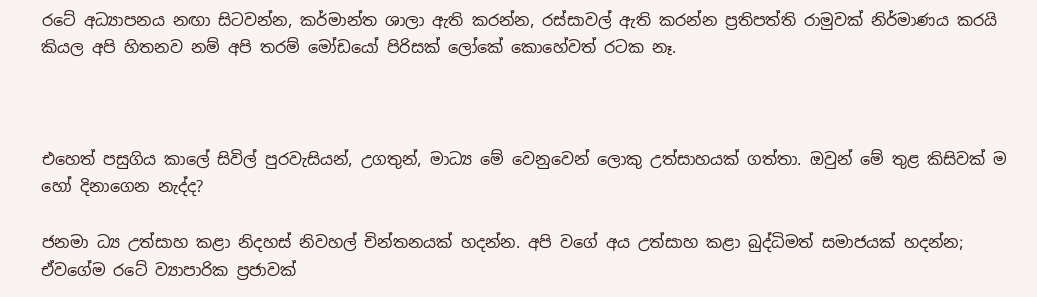රටේ අධ්‍යාපනය නඟා සිටවන්න, කර්මාන්ත ශාලා ඇති කරන්න, රස්සාවල් ඇති කරන්න ප්‍රතිපත්ති රාමුවක් නිර්මාණය කරයි කියල අපි හිතනව නම් අපි තරම් මෝඩයෝ පිරිසක් ලෝකේ කොහේවත් රටක නෑ.



එහෙත් පසුගිය කාලේ සිවිල් පුරවැසියන්, උගතුන්, මාධ්‍ය මේ වෙනුවෙන් ලොකු උත්සාහයක් ගත්තා. ඔවුන් මේ තුළ කිසිවක් ම හෝ දිනාගෙන නැද්ද?

ජනමා ධ්‍ය උත්සාහ කළා නිදහස් නිවහල් චින්තනයක් හදන්න. අපි වගේ අය උත්සාහ කළා බුද්ධිමත් සමාජයක් හදන්න; ඒවගේම රටේ ව්‍යාපාරික ප්‍රජාවක්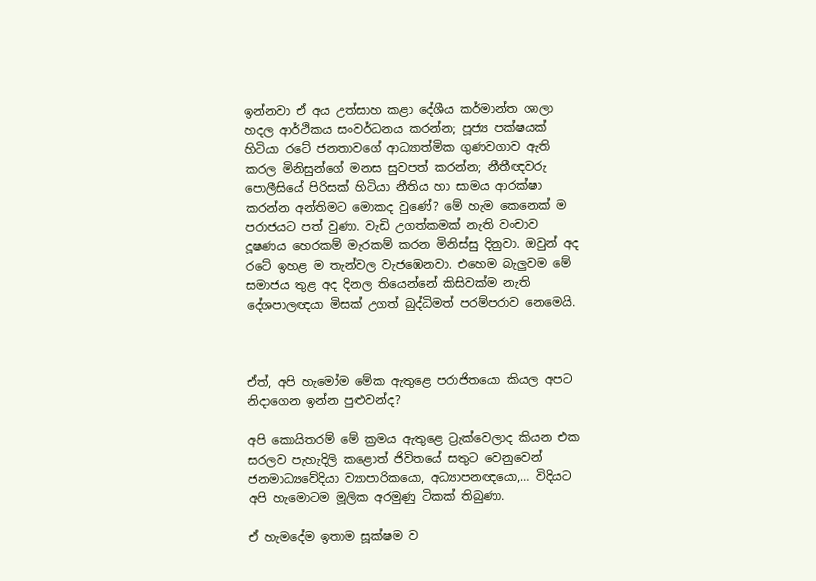ඉන්නවා ඒ අය උත්සාහ කළා දේශීය කර්මාන්ත ශාලා හදල ආර්ථිකය සංවර්ධනය කරන්න; පූජ්‍ය පක්ෂයක් හිටියා රටේ ජනතාවගේ ආධ්‍යාත්මික ගුණවගාව ඇති කරල මිනිසුන්ගේ මනස සුවපත් කරන්න; නීතීඥවරු පොලීසියේ පිරිසක් හිටියා නීතිය හා සාමය ආරක්ෂා කරන්න අන්තිමට මොකද වුණේ? මේ හැම කෙනෙක් ම පරාජයට පත් වුණා. වැඩි උගත්කමක් නැති වංචාව දූෂණය හෙරකම් මැරකම් කරන මිනිස්සු දිනුවා. ඔවුන් අද රටේ ඉහළ ම තැන්වල වැජඹෙනවා. එහෙම බැලුවම මේ සමාජය තුළ අද දිනල තියෙන්නේ කිසිවක්ම නැති දේශපාලඥයා මිසක් උගත් බුද්ධිමත් පරම්පරාව නෙමෙයි.



ඒත්, අපි හැමෝම මේක ඇතුළෙ පරාජිතයො කියල අපට නිදාගෙන ඉන්න පුළුවන්ද?

අපි කොයිතරම් මේ ක්‍රමය ඇතුළෙ ට්‍රැක්වෙලාද කියන එක සරලව පැහැදිලි කළොත් ජිවිතයේ සතුට වෙනුවෙන් ජනමාධ්‍යවේදියා ව්‍යාපාරිකයො, අධ්‍යාපනඥයො,… විදියට අපි හැමොටම මූලික අරමුණු ටිකක් තිබුණා.

ඒ හැමදේම ඉතාම සූක්ෂම ව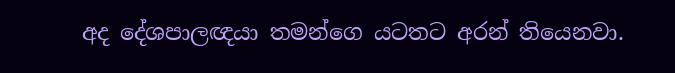අද දේශපාලඥයා තමන්ගෙ යටතට අරන් තියෙනවා.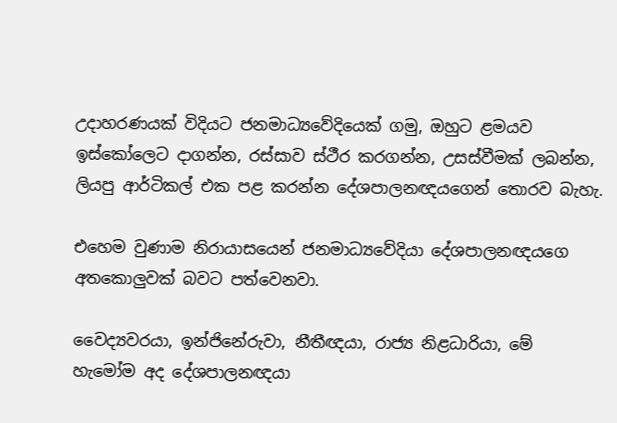උදාහරණයක් විදියට ජනමාධ්‍යවේදියෙක් ගමු, ඔහුට ළමයව ඉස්කෝලෙට දාගන්න, රස්සාව ස්ථීර කරගන්න, උසස්වීමක් ලබන්න, ලියපු ආර්ටිකල් එක පළ කරන්න දේශපාලනඥයගෙන් තොරව බැහැ.

එහෙම වුණාම නිරායාසයෙන් ජනමාධ්‍යවේදියා දේශපාලනඥයගෙ අතකොලුවක් බවට පත්වෙනවා.

වෛද්‍යවරයා, ඉන්ජිනේරුවා, නීතීඥයා, රාජ්‍ය නිළධාරියා, මේ හැමෝම අද දේශපාලනඥයා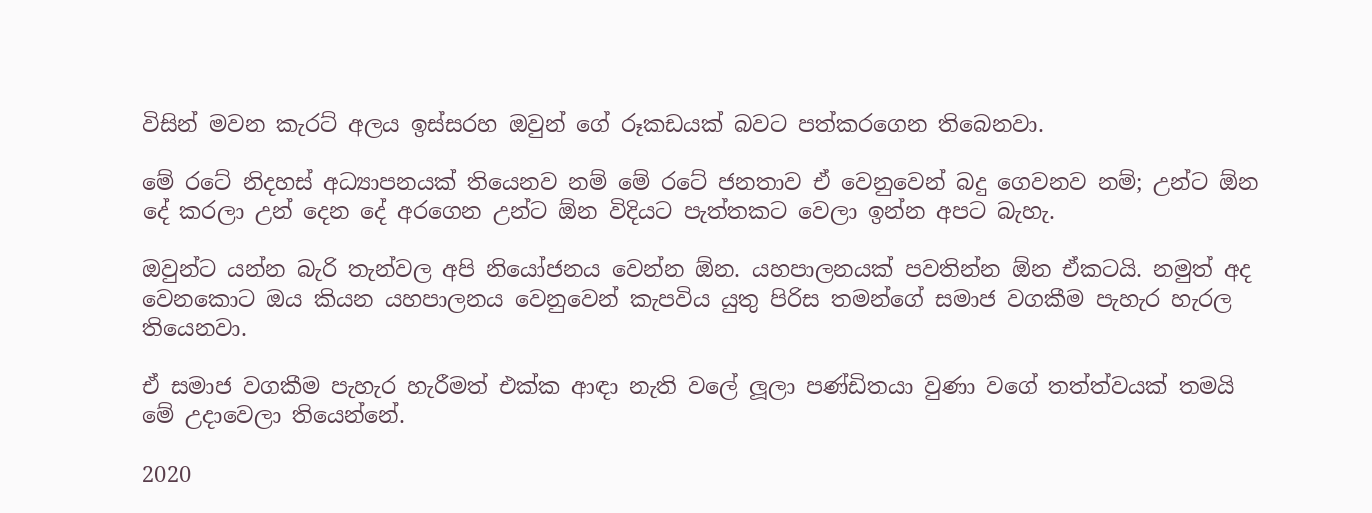විසින් මවන කැරට් අලය ඉස්සරහ ඔවුන් ගේ රූකඩයක් බවට පත්කරගෙන තිබෙනවා.

මේ රටේ නිදහස් අධ්‍යාපනයක් තියෙනව නම් මේ රටේ ජනතාව ඒ වෙනුවෙන් බදු ගෙවනව නම්; උන්ට ඕන දේ කරලා උන් දෙන දේ අරගෙන උන්ට ඕන විදියට පැත්තකට වෙලා ඉන්න අපට බැහැ.

ඔවුන්ට යන්න බැරි තැන්වල අපි නියෝජනය වෙන්න ඕන. යහපාලනයක් පවතින්න ඕන ඒකටයි. නමුත් අද වෙනකොට ඔය කියන යහපාලනය වෙනුවෙන් කැපවිය යුතු පිරිස තමන්ගේ සමාජ වගකීම පැහැර හැරල තියෙනවා.

ඒ සමාජ වගකීම පැහැර හැරීමත් එක්ක ආඳා නැති වලේ ලූලා පණ්ඩිතයා වුණා වගේ තත්ත්වයක් තමයි මේ උදාවෙලා තියෙන්නේ.

2020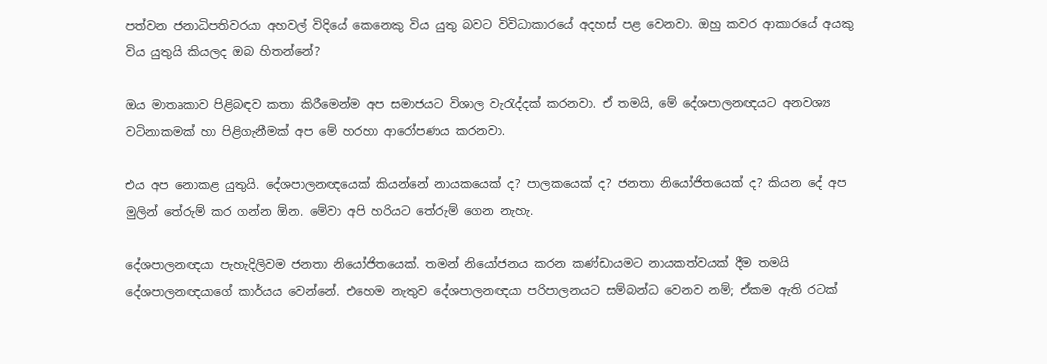පත්වන ජනාධිපතිවරයා අහවල් විදියේ කෙනෙකු විය යුතු බවට විවිධාකාරයේ අදහස් පළ වෙනවා. ඔහු කවර ආකාරයේ අයකු විය යුතුයි කියලද ඔබ හිතන්නේ?

ඔය මාතෘකාව පිළිබඳව කතා කිරීමෙන්ම අප සමාජයට විශාල වැරැද්දක් කරනවා. ඒ තමයි, මේ දේශපාලනඥයට අනවශ්‍ය වටිනාකමක් හා පිළිගැනීමක් අප මේ හරහා ආරෝපණය කරනවා.

එය අප නොකළ යුතුයි. දේශපාලනඥයෙක් කියන්නේ නායකයෙක් ද? පාලකයෙක් ද? ජනතා නියෝජිතයෙක් ද? කියන දේ අප මුලින් තේරුම් කර ගන්න ඕන. මේවා අපි හරියට තේරුම් ගෙන නැහැ.

දේශපාලනඥයා පැහැදිලිවම ජනතා නියෝජිතයෙක්. තමන් නියෝජනය කරන කණ්ඩායමට නායකත්වයක් දීම තමයි දේශපාලනඥයාගේ කාර්යය වෙන්නේ. එහෙම නැතුව දේශපාලනඥයා පරිපාලනයට සම්බන්ධ වෙනව නම්; ඒකම ඇති රටක්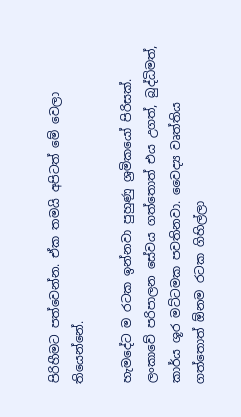පිරිහීමට පත්වෙන්න. ඒක තමයි අපිටත් මේ වෙලා තියෙන්නේ.

හැමදේට ම රටක ඉන්නවා පුහුණු ශ්‍රමිකයෝ පිරිසක්. ලංකාවේ පරිපාලන සේවය ගත්තොත් එය උගත්, බුද්ධිමත්, කාර්ය ශූර මට්ටමක පවතිනවා. වෛද්‍ය වෘත්තිය ගත්තොත් ඕනම රටක ගිහිල්ලා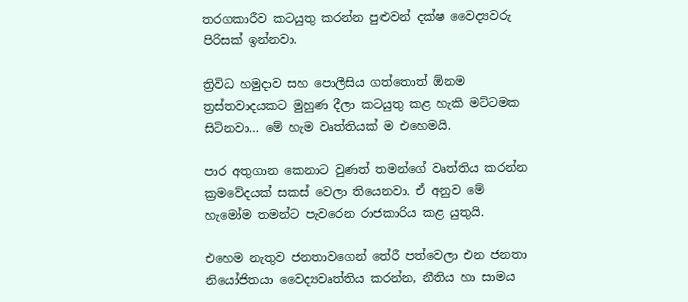තරගකාරීව කටයුතු කරන්න පුළුවන් දක්ෂ වෛද්‍යවරු පිරිසක් ඉන්නවා.

ත්‍රිවිධ හමුදාව සහ පොලීසිය ගත්තොත් ඕනම ත්‍රස්තවාදයකට මුහුණ දීලා කටයුතු කළ හැකි මට්ටමක සිටිනවා… මේ හැම වෘත්තියක් ම එහෙමයි.

පාර අතුගාන කෙනාට වුණත් තමන්ගේ වෘත්තිය කරන්න ක්‍රමවේදයක් සකස් වෙලා තියෙනවා. ඒ අනුව මේ හැමෝම තමන්ට පැවරෙන රාජකාරිය කළ යුතුයි.

එහෙම නැතුව ජනතාවගෙන් තේරී පත්වෙලා එන ජනතා නියෝජිතයා වෛද්‍යවෘත්තිය කරන්න, නීතිය හා සාමය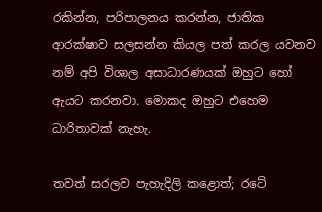රකින්න, පරිපාලනය කරන්න, ජාතික ආරක්ෂාව සලසන්න කියල පත් කරල යවනව නම් අපි විශාල අසාධාරණයක් ඔහුට හෝ ඇයට කරනවා. මොකද ඔහුට එහෙම ධාරිතාවක් නැහැ.

තවත් සරලව පැහැදිලි කළොත්; රටේ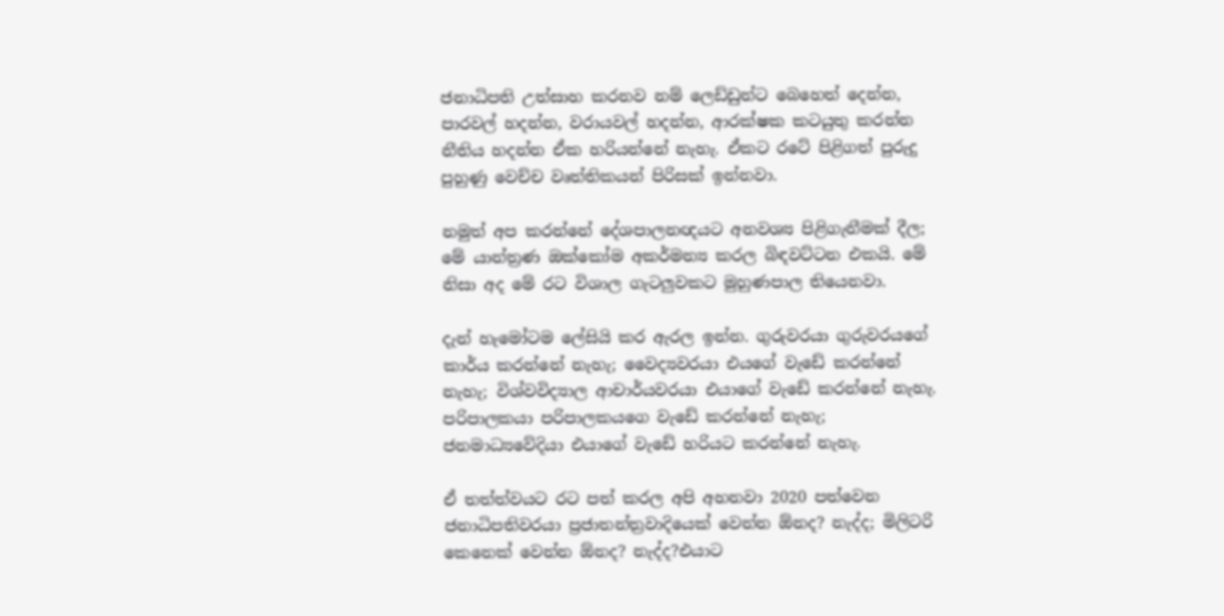ජනාධිපති උත්සාහ කරනව නම් ලෙඩ්ඩුන්ට බෙහෙත් දෙන්න, පාරවල් හදන්න, වරායවල් හදන්න, ආරක්ෂක කටයුතු කරන්න නීතිය හදන්න ඒක හරියන්නේ නැහැ. ඒකට රටේ පිළිගත් පුරුදු පුහුණු වෙච්ච වෘත්තිකයන් පිරිසක් ඉන්නවා.

නමුත් අප කරන්නේ දේශපාලනඥයට අනවශ්‍ය පිළිගැනීමක් දීල; මේ යාන්ත්‍රණ ඔක්කෝම අකර්මන්‍ය කරල බිඳවට්ටන එකයි. මේ නිසා අද මේ රට විශාල ගැටලුවකට මුහුණපාල තියෙනවා.

දැන් හැමෝටම ලේසියි කර ඇරල ඉන්න. ගුරුවරයා ගුරුවරයගේ කාර්ය කරන්නේ නැහැ; වෛද්‍යවරයා එයගේ වැඩේ කරන්නේ නැහැ; විශ්වවිද්‍යාල ආචාර්යවරයා එයාගේ වැඩේ කරන්නේ නැහැ. පරිපාලකයා පරිපාලකයගෙ වැඩේ කරන්නේ නැහැ; ජනමාධ්‍යවේදියා එයාගේ වැඩේ හරියට කරන්නේ නැහැ.

ඒ තත්ත්වයට රට පත් කරල අපි අහනවා 2020 පත්වෙන ජනාධිපතිවරයා ප්‍රජාතන්ත්‍රවාදියෙක් වෙන්න ඕනද? නැද්ද; මිලිටරි කෙනෙක් වෙන්න ඕනද? නැද්ද?එයාට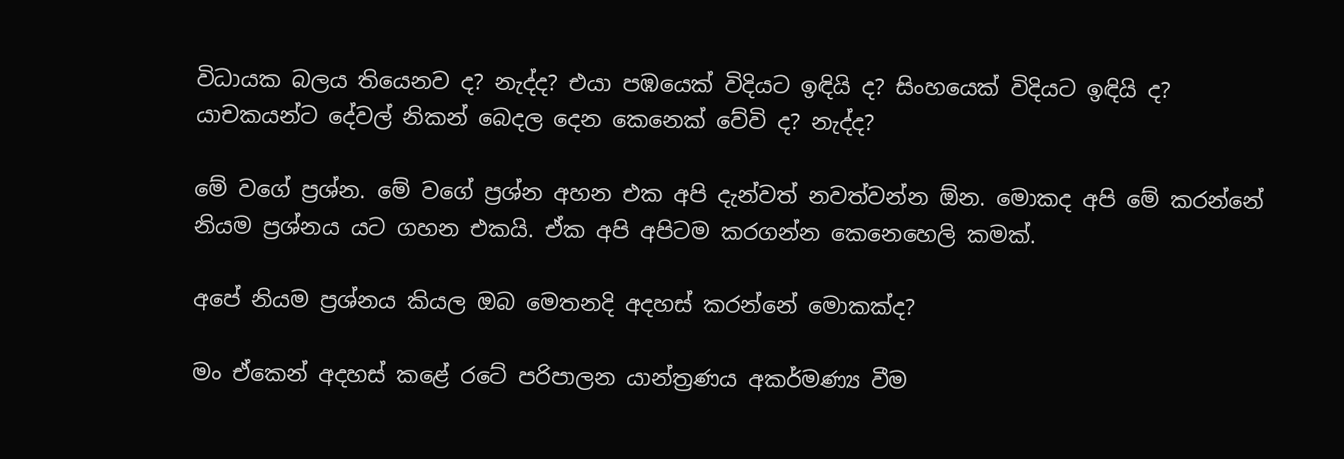විධායක බලය තියෙනව ද? නැද්ද? එයා පඹයෙක් විදියට ඉඳියි ද? සිංහයෙක් විදියට ඉඳියි ද? යාචකයන්ට දේවල් නිකන් බෙදල දෙන කෙනෙක් වේවි ද? නැද්ද?

මේ වගේ ප්‍රශ්න. මේ වගේ ප්‍රශ්න අහන එක අපි දැන්වත් නවත්වන්න ඕන. මොකද අපි මේ කරන්නේ නියම ප්‍රශ්නය යට ගහන එකයි. ඒක අපි අපිටම කරගන්න කෙනෙහෙලි කමක්.

අපේ නියම ප්‍රශ්නය කියල ඔබ මෙතනදි අදහස් කරන්නේ මොකක්ද?

මං ඒකෙන් අදහස් කළේ රටේ පරිපාලන යාන්ත්‍රණය අකර්මණ්‍ය වීම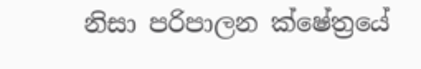නිසා‍ පරිපාලන ක්ෂේත්‍රයේ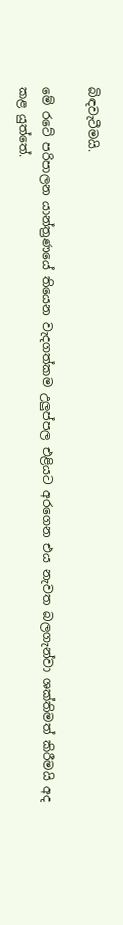බිඳවැටීමයි.

මේ රටේ පරිපාලන යාන්ත්‍රණයේ තියෙන වැදගත්කම උලුප්පල එළියට අරගෙන එය නැවත බලගැන්වා ශක්තිමත් කිරීමයි අද කළ යුත්තේ.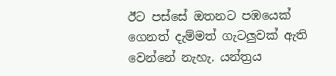ඊට පස්සේ ඔතනට පඹයෙක් ගෙනත් දැම්මත් ගැටලුවක් ඇති වෙන්නේ නැහැ. යන්ත්‍රය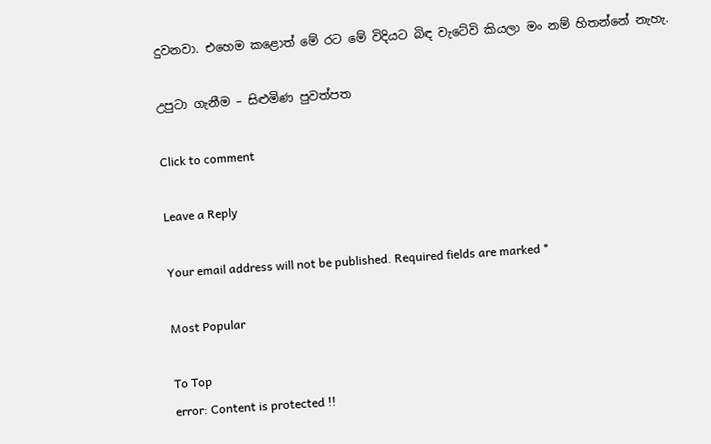දුවනවා. එහෙම කළොත් මේ රට මේ විදියට බිඳ වැටේවි කියලා මං නම් හිතන්නේ නැහැ.

උපුටා ගැනීම – සිළුමිණ පුවත්පත

Click to comment

Leave a Reply

Your email address will not be published. Required fields are marked *

Most Popular

To Top
error: Content is protected !!